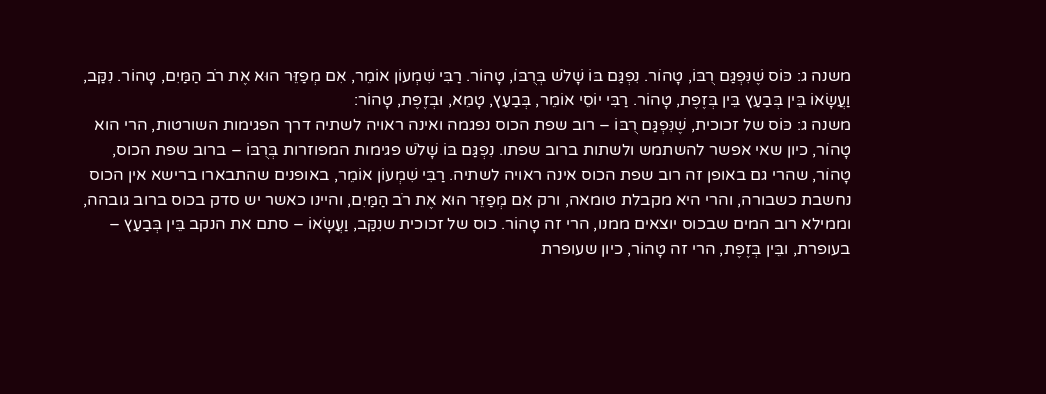משנה ג: כּוֹס שֶׁנִּפְגַּם רֻבּוֹ, טָהוֹר. נִפְגַּם בּוֹ שָׁלֹשׁ בְּרֻבּוֹ, טָהוֹר. רַבִּי שִׁמְעוֹן אוֹמֵר, אִם מְפַזֵּר הוּא אֶת רֹב הַמַּיִם, טָהוֹר. נִקַּב, וַעֲשָׂאוֹ בֵּין בְּבַעַץ בֵּין בְּזֶפֶת, טָהוֹר. רַבִּי יוֹסֵי אוֹמֵר, בְּבַעַץ, טָמֵא, וּבְזֶפֶת, טָהוֹר:
משנה ג: כּוֹס של זכוכית, שֶׁנִּפְגַּם רֻבּוֹ – רוב שפת הכוס נפגמה ואינה ראויה לשתיה דרך הפגימות השורטות, הרי הוא טָהוֹר, כיון שאי אפשר להשתמש ולשתות ברוב שפתו. נִפְגַּם בּוֹ שָׁלֹשׁ פגימות המפוזרות בְּרֻבּוֹ – ברוב שפת הכוס, טָהוֹר, שהרי גם באופן זה רוב שפת הכוס אינה ראויה לשתיה. רַבִּי שִׁמְעוֹן אוֹמֵר, באופנים שהתבארו ברישא אין הכוס נחשבת כשבורה, והרי היא מקבלת טומאה, ורק אִם מְפַזֵּר הוּא אֶת רֹב הַמַּיִם, והיינו כאשר יש סדק בכוס ברוב גובהה, וממילא רוב המים שבכוס יוצאים ממנו, הרי זה טָהוֹר. כוס של זכוכית שנִקַּב, וַעֲשָׂאוֹ – סתם את הנקב בֵּין בְּבַעַץ – בעופרת, ובֵּין בְּזֶפֶת, הרי זה טָהוֹר, כיון שעופרת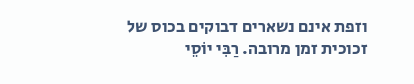וזפת אינם נשארים דבוקים בכוס של זכוכית זמן מרובה. רַבִּי יוֹסֵי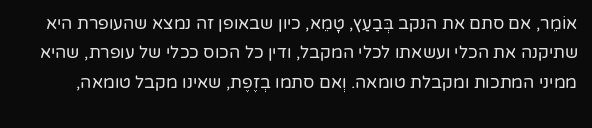אוֹמֵר, אם סתם את הנקב בְּבַעַץ, טָמֵא, כיון שבאופן זה נמצא שהעופרת היא שתיקנה את הכלי ועשאתו לכלי המקבל, ודין כל הכוס ככלי של עופרת, שהיא ממיני המתכות ומקבלת טומאה. וְאם סתמו בְזֶפֶת, שאינו מקבל טומאה,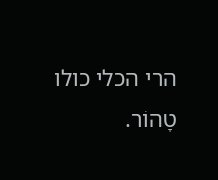הרי הכלי כולו טָהוֹר.